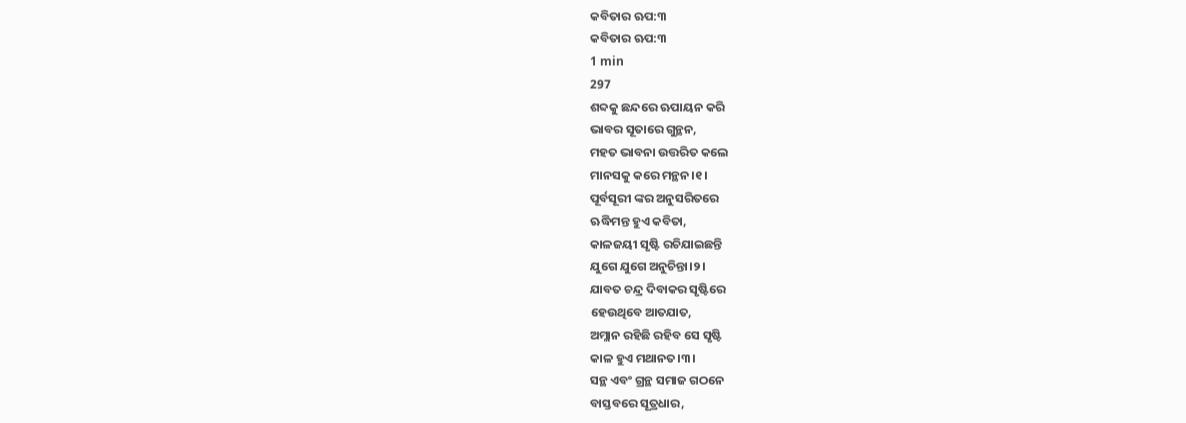କବିତାର ଋପ:୩
କବିତାର ଋପ:୩
1 min
297
ଶବ୍ଦକୁ ଛନ୍ଦରେ ଋପାୟନ କରି
ଭାବର ସୂତାରେ ଗୁନ୍ଥନ,
ମହତ ଭାବନା ଉତ୍ତରିତ କଲେ
ମାନସକୁ କରେ ମନ୍ଥନ।୧।
ପୂର୍ବସୂରୀ ଙ୍କର ଅନୁସରିତରେ
ଋଦ୍ଧିମନ୍ତ ହୁଏ କବିତା,
କାଳଜୟୀ ସୃଷ୍ଟି ରଚିଯାଇଛନ୍ତି
ଯୁଗେ ଯୁଗେ ଅନୁଚିନ୍ତା।୨।
ଯାବତ ଚନ୍ଦ୍ର ଦିବାକର ସୃଷ୍ଟିରେ
ହେଉଥିବେ ଆତଯାତ,
ଅମ୍ଲାନ ରହିଛି ରହିବ ସେ ସୃଷ୍ଟି
କାଳ ହୁଏ ମଥାନତ।୩।
ସନ୍ଥ ଏବଂ ଗ୍ରନ୍ଥ ସମାଜ ଗଠନେ
ବାସ୍ତବରେ ସୂତ୍ରଧାର,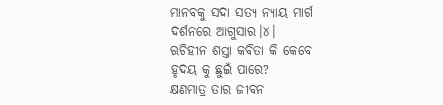ମାନବକୁ ସଦା ସତ୍ୟ ନ୍ୟାୟ ମାର୍ଗ
ଦର୍ଶନରେ ଆଗୁସାର।୪।
ଋଚିହୀନ ଶସ୍ତା କବିତା କି କେବେ
ହୃଦୟ କୁ ଛୁଇଁ ପାରେ?
କ୍ଷଣମାତ୍ର ତାର ଜୀବନ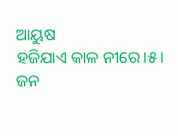ଆୟୁଷ
ହଜିଯାଏ କାଳ ନୀରେ।୫।
ଜନ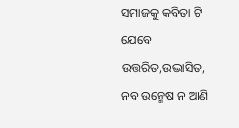ସମାଜକୁ କବିତା ଟି ଯେବେ
ଉତ୍ତରିତ,ଉଦ୍ଭାସିତ,
ନବ ଉନ୍ମେଷ ନ ଆଣି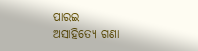ପାରଇ
ଅସାହିତ୍ୟେ ଗଣା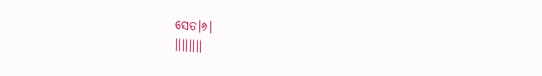ସେତ।୬।
।।।।।।।।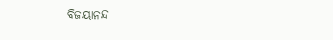ବିଜୟାନନ୍ଦ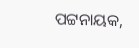ପଟ୍ଟନାୟକ,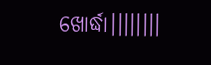ଖୋର୍ଦ୍ଧା।।।।।।।।